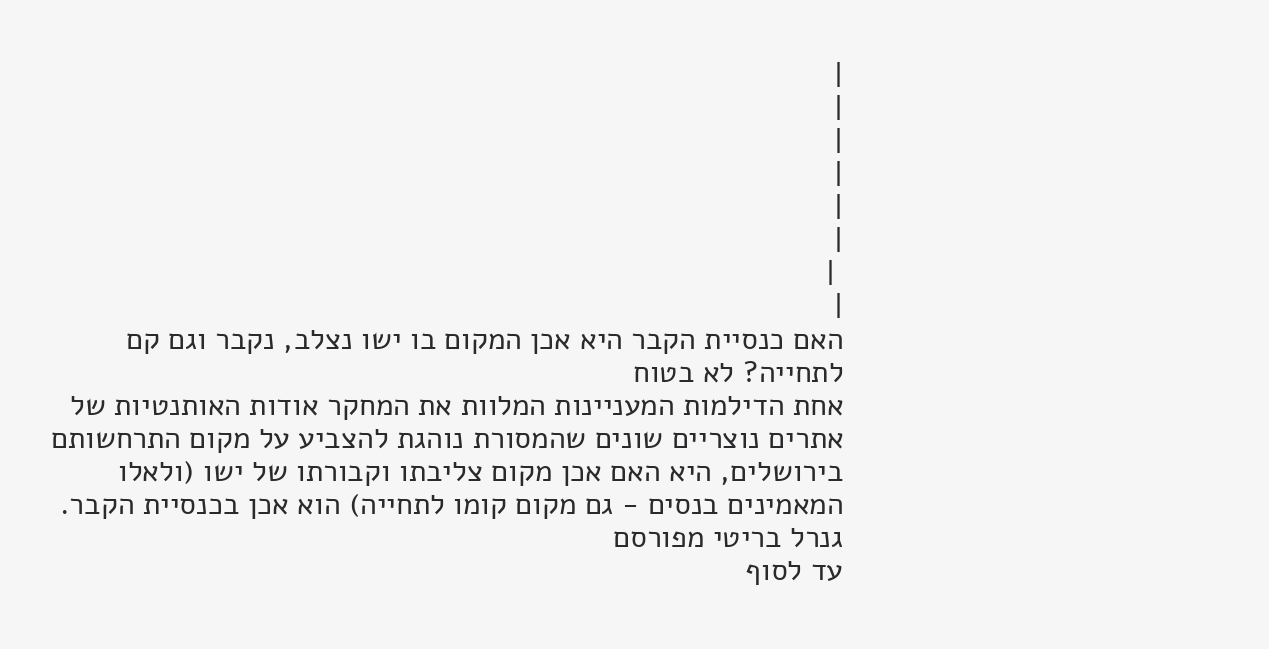|
|
|
|
|
|
 |
|
האם כנסיית הקבר היא אכן המקום בו ישו נצלב, נקבר וגם קם לתחייה? לא בטוח
אחת הדילמות המעניינות המלוות את המחקר אודות האותנטיות של אתרים נוצריים שונים שהמסורת נוהגת להצביע על מקום התרחשותם בירושלים, היא האם אכן מקום צליבתו וקבורתו של ישו (ולאלו המאמינים בנסים - גם מקום קומו לתחייה) הוא אכן בכנסיית הקבר.
גנרל בריטי מפורסם
עד לסוף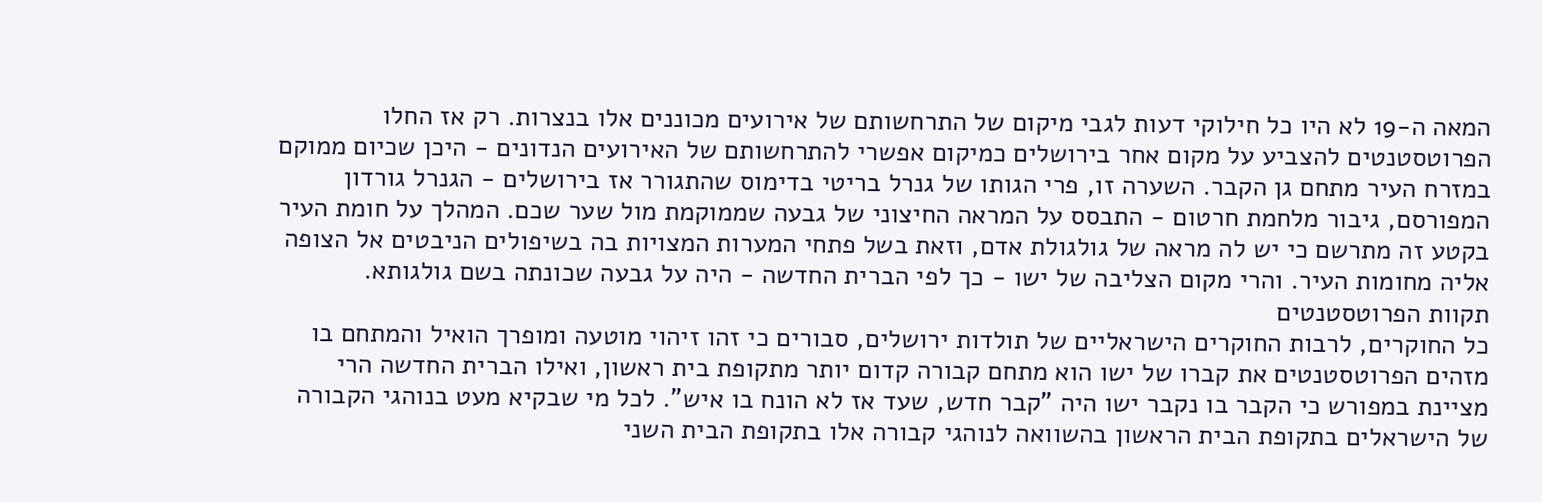המאה ה-19 לא היו כל חילוקי דעות לגבי מיקום של התרחשותם של אירועים מכוננים אלו בנצרות. רק אז החלו הפרוטסטנטים להצביע על מקום אחר בירושלים כמיקום אפשרי להתרחשותם של האירועים הנדונים - היכן שכיום ממוקם במזרח העיר מתחם גן הקבר. השערה זו, פרי הגותו של גנרל בריטי בדימוס שהתגורר אז בירושלים - הגנרל גורדון המפורסם, גיבור מלחמת חרטום - התבסס על המראה החיצוני של גבעה שממוקמת מול שער שכם. המהלך על חומת העיר בקטע זה מתרשם כי יש לה מראה של גולגולת אדם, וזאת בשל פתחי המערות המצויות בה בשיפולים הניבטים אל הצופה אליה מחומות העיר. והרי מקום הצליבה של ישו - כך לפי הברית החדשה - היה על גבעה שכונתה בשם גולגותא.
תקוות הפרוטסטנטים
כל החוקרים, לרבות החוקרים הישראליים של תולדות ירושלים, סבורים כי זהו זיהוי מוטעה ומופרך הואיל והמתחם בו מזהים הפרוטסטנטים את קברו של ישו הוא מתחם קבורה קדום יותר מתקופת בית ראשון, ואילו הברית החדשה הרי מציינת במפורש כי הקבר בו נקבר ישו היה "קבר חדש, שעד אז לא הונח בו איש". לכל מי שבקיא מעט בנוהגי הקבורה של הישראלים בתקופת הבית הראשון בהשוואה לנוהגי קבורה אלו בתקופת הבית השני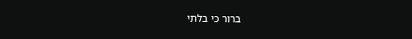ברור כי בלתי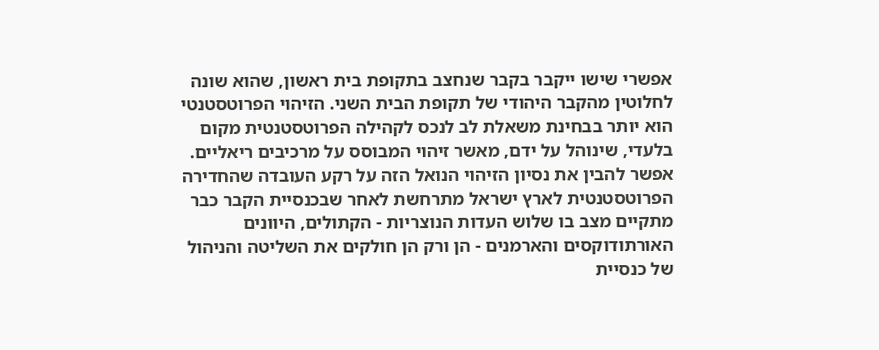אפשרי שישו ייקבר בקבר שנחצב בתקופת בית ראשון, שהוא שונה לחלוטין מהקבר היהודי של תקופת הבית השני. הזיהוי הפרוטסטנטי הוא יותר בבחינת משאלת לב לנכס לקהילה הפרוטסטנטית מקום בלעדי, שינוהל על ידם, מאשר זיהוי המבוסס על מרכיבים ריאליים. אפשר להבין את נסיון הזיהוי הנואל הזה על רקע העובדה שהחדירה הפרוטסטנטית לארץ ישראל מתרחשת לאחר שבכנסיית הקבר כבר מתקיים מצב בו שלוש העדות הנוצריות - הקתולים, היוונים האורתודוקסים והארמנים - הן ורק הן חולקים את השליטה והניהול של כנסיית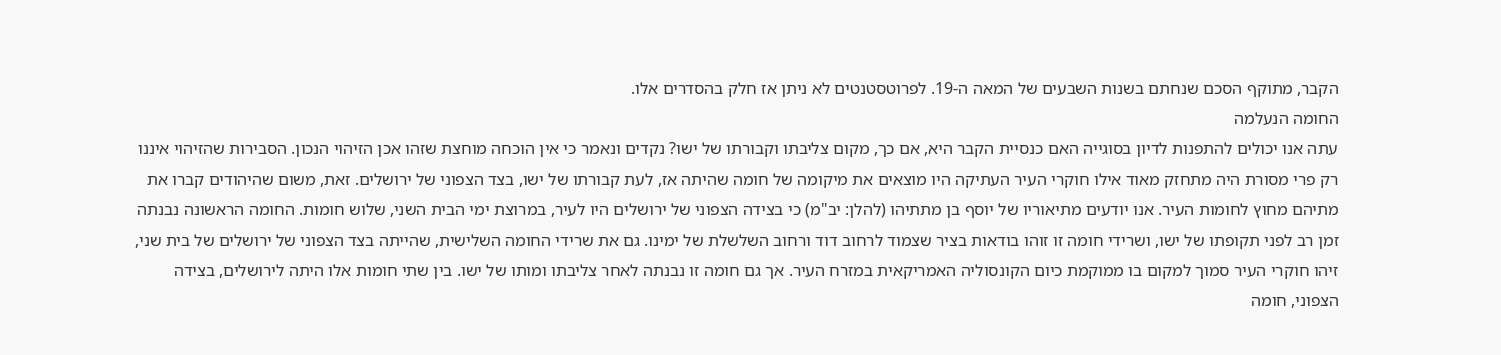הקבר, מתוקף הסכם שנחתם בשנות השבעים של המאה ה-19. לפרוטסטנטים לא ניתן אז חלק בהסדרים אלו.
החומה הנעלמה
עתה אנו יכולים להתפנות לדיון בסוגייה האם כנסיית הקבר היא, אם כך, מקום צליבתו וקבורתו של ישו? נקדים ונאמר כי אין הוכחה מוחצת שזהו אכן הזיהוי הנכון. הסבירות שהזיהוי איננו רק פרי מסורת היה מתחזק מאוד אילו חוקרי העיר העתיקה היו מוצאים את מיקומה של חומה שהיתה אז, לעת קבורתו של ישו, בצד הצפוני של ירושלים. זאת, משום שהיהודים קברו את מתיהם מחוץ לחומות העיר. אנו יודעים מתיאוריו של יוסף בן מתתיהו (להלן: יב"מ) כי בצידה הצפוני של ירושלים היו לעיר, במרוצת ימי הבית השני, שלוש חומות. החומה הראשונה נבנתה זמן רב לפני תקופתו של ישו, ושרידי חומה זו זוהו בודאות בציר שצמוד לרחוב דוד ורחוב השלשלת של ימינו. גם את שרידי החומה השלישית, שהייתה בצד הצפוני של ירושלים של בית שני, זיהו חוקרי העיר סמוך למקום בו ממוקמת כיום הקונסוליה האמריקאית במזרח העיר. אך גם חומה זו נבנתה לאחר צליבתו ומותו של ישו. בין שתי חומות אלו היתה לירושלים, בצידה הצפוני, חומה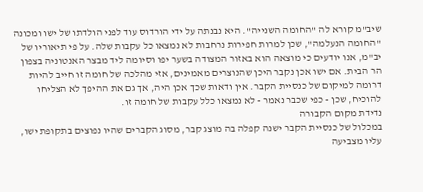שיב"מ קורא לה "החומה השנייה". היא נבנתה על ידי הורדוס עוד לפני הולדתו של ישו ומכונה "החומה הנעלמה", שכן למרות חפירות נרחבות לא נמצאו כל עקבות שלה. על פי תיאוריו של יב"מ, אנו יודעים כי מוצאה הוא באזור המצודה בשער יפו וסיומה ליד מבצר האנטוניה בצפון הר הבית. אם ישו אכן נקבר היכן שהנוצרים מאמינים, אזי מהלכה של חומה זו חייב להיות דרומה למיקום של כנסיית הקבר. אין ודאות שכך אכן היה, אך גם את ההיפך לא הצליחו להוכיח, שכן - כפי שכבר נאמר - לא נמצאו כלל עקבות של חומה זו.
נדידת מקום הקבורה
במכלול של כנסיית הקבר ישנה קפלה בה מוצג קבר, מסוג הקברים שהיו נפוצים בתקופת ישו, עליו מצביעה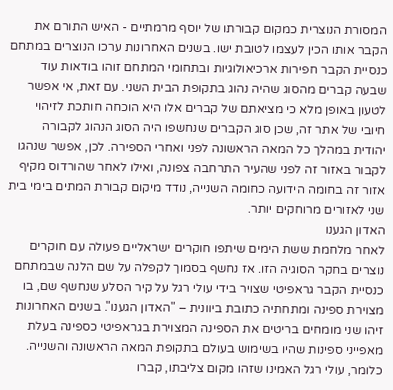המסורת הנוצרית כמקום קבורתו של יוסף מרמתיים - האיש התורם את הקבר אותו הכין לעצמו לטובת ישו. בשנים האחרונות ערכו הנוצרים במתחם כנסיית הקבר חפירות ארכיאולוגיות ובתחומי המתחם זוהו בודאות עוד שבעה קברים מהסוג שהיה נהוג בתקופת הבית השני. עם זאת, אי אפשר לטעון באופן מלא כי מציאתם של קברים אלו היא הוכחה חותכת לזיהוי חיובי של אתר זה, שכן סוג הקברים שנחשפו היה הסוג הנהוג לקבורה יהודית במהלך כל המאה הראשונה לפני ואחרי הספירה. לכן, אפשר שנהגו לקבור באזור זה לפני שהעיר התרחבה צפונה, ואילו לאחר שהורדוס מקיף אזור זה בחומה הידועה כחומה השנייה, נודד מיקום קבורת המתים בימי בית שני לאזורים מרוחקים יותר.
האדון הגענו
לאחר מלחמת ששת הימים שיתפו חוקרים ישראליים פעולה עם חוקרים נוצרים בחקר הסוגיה הזו. אז נחשף בסמוך לקפלה על שם הלנה שבמתחם כנסיית הקבר גראפיטי שצויר בידי עולי רגל על קיר הסלע שנחשף שם, בו מצוירת ספינה ומתחתיה כתובת ביוונית – "האדון הגענו". בשנים האחרונות זיהו שני מומחים בריטים את הספינה המצוירת בגראפיטי כספינה בעלת מאפייני ספינות שהיו בשימוש בעולם בתקופת המאה הראשונה והשנייה. כלומר, עולי רגל האמינו שזהו מקום צליבתו, קברו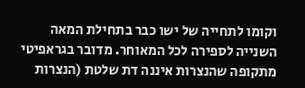וקומו לתחייה של ישו כבר בתחילת המאה השנייה לספירה לכל המאוחר. מדובר בגראפיטי מתקופה שהנצרות איננה דת שלטת (הנצרות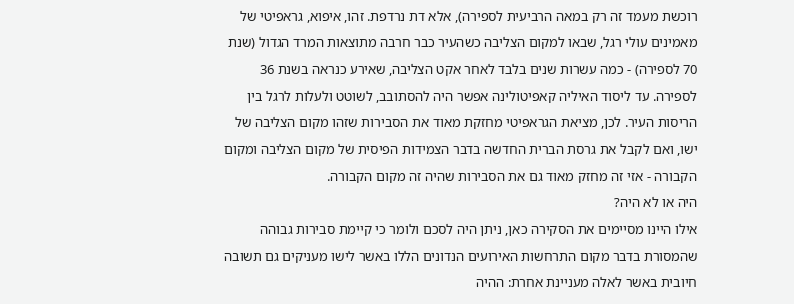רוכשת מעמד זה רק במאה הרביעית לספירה), אלא דת נרדפת. זהו, איפוא, גראפיטי של מאמינים עולי רגל, שבאו למקום הצליבה כשהעיר כבר חרבה מתוצאות המרד הגדול (שנת 70 לספירה) - כמה עשרות שנים בלבד לאחר אקט הצליבה, שאירע כנראה בשנת 36 לספירה. עד ליסוד האיליה קאפיטולינה אפשר היה להסתובב, לשוטט ולעלות לרגל בין הריסות העיר. לכן, מציאת הגראפיטי מחזקת מאוד את הסבירות שזהו מקום הצליבה של ישו, ואם לקבל את גרסת הברית החדשה בדבר הצמידות הפיסית של מקום הצליבה ומקום הקבורה - אזי זה מחזק מאוד גם את הסבירות שהיה זה מקום הקבורה.
היה או לא היה?
אילו היינו מסיימים את הסקירה כאן, ניתן היה לסכם ולומר כי קיימת סבירות גבוהה שהמסורת בדבר מקום התרחשות האירועים הנדונים הללו באשר לישו מעניקים גם תשובה חיובית באשר לאלה מעניינת אחרת: ההיה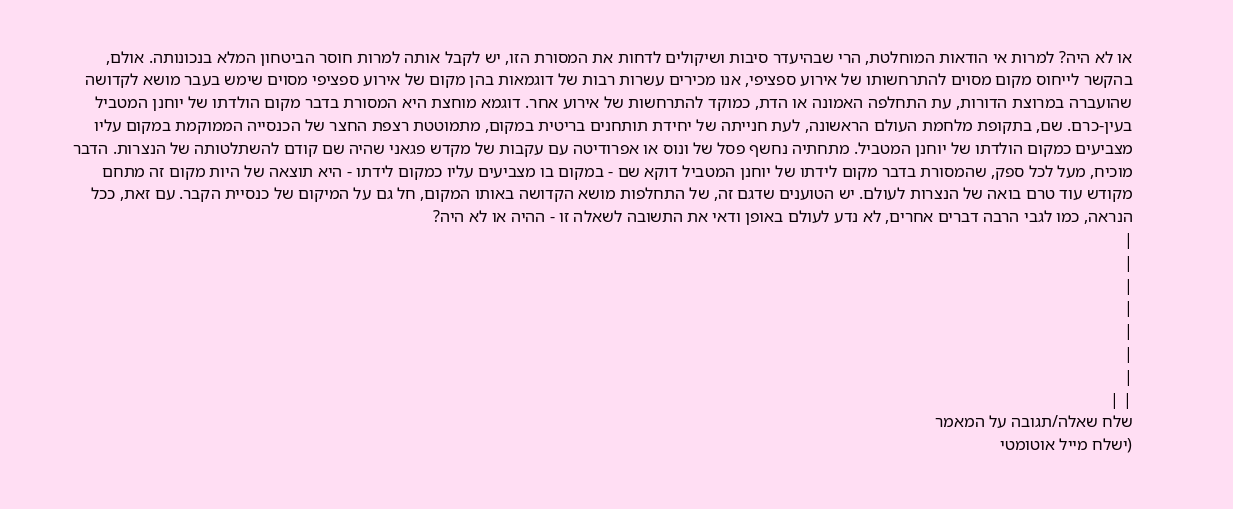או לא היה? למרות אי הודאות המוחלטת, הרי שבהיעדר סיבות ושיקולים לדחות את המסורת הזו, יש לקבל אותה למרות חוסר הביטחון המלא בנכונותה. אולם, בהקשר לייחוס מקום מסוים להתרחשותו של אירוע ספציפי, אנו מכירים עשרות רבות של דוגמאות בהן מקום של אירוע ספציפי מסוים שימש בעבר מושא לקדושה שהועברה במרוצת הדורות, עת התחלפה האמונה או הדת, כמוקד להתרחשות של אירוע אחר. דוגמא מוחצת היא המסורת בדבר מקום הולדתו של יוחנן המטביל בעין-כרם. שם, בתקופת מלחמת העולם הראשונה, לעת חנייתה של יחידת תותחנים בריטית במקום, מתמוטטת רצפת החצר של הכנסייה הממוקמת במקום עליו מצביעים כמקום הולדתו של יוחנן המטביל. מתחתיה נחשף פסל של ונוס או אפרודיטה עם עקבות של מקדש פגאני שהיה שם קודם להשתלטותה של הנצרות. הדבר מוכיח, מעל לכל ספק, שהמסורת בדבר מקום לידתו של יוחנן המטביל דוקא שם - במקום בו מצביעים עליו כמקום לידתו - היא תוצאה של היות מקום זה מתחם מקודש עוד טרם בואה של הנצרות לעולם. יש הטוענים שדגם זה, של התחלפות מושא הקדושה באותו המקום, חל גם על המיקום של כנסיית הקבר. עם זאת, ככל הנראה, כמו לגבי הרבה דברים אחרים, לא נדע לעולם באופן ודאי את התשובה לשאלה זו - ההיה או לא היה?
|
|
|
|
|
|
|
| |
שלח שאלה/תגובה על המאמר
(ישלח מייל אוטומטי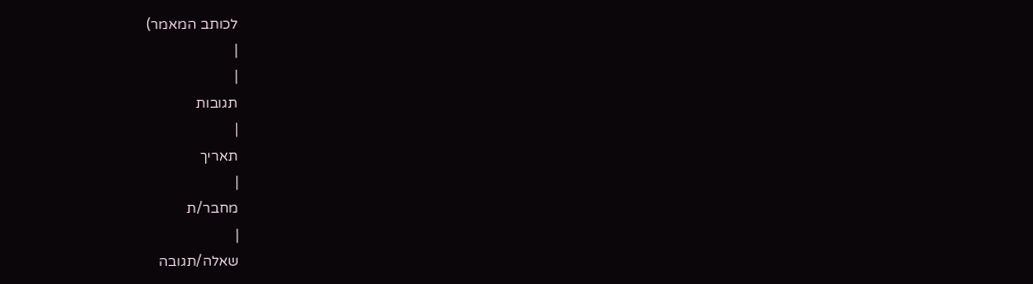לכותב המאמר)
|
|
תגובות
|
תאריך
|
מחבר/ת
|
שאלה/תגובה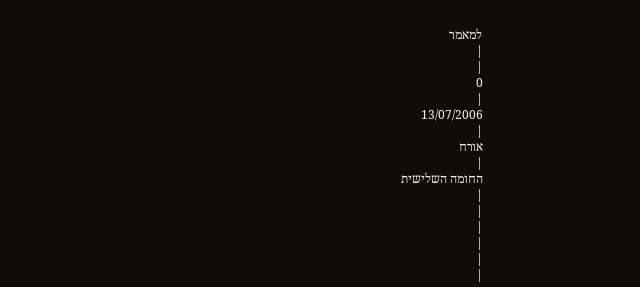למאמר
|
|
0
|
13/07/2006
|
אורח
|
החומה השלישית
|
|
|
|
|
|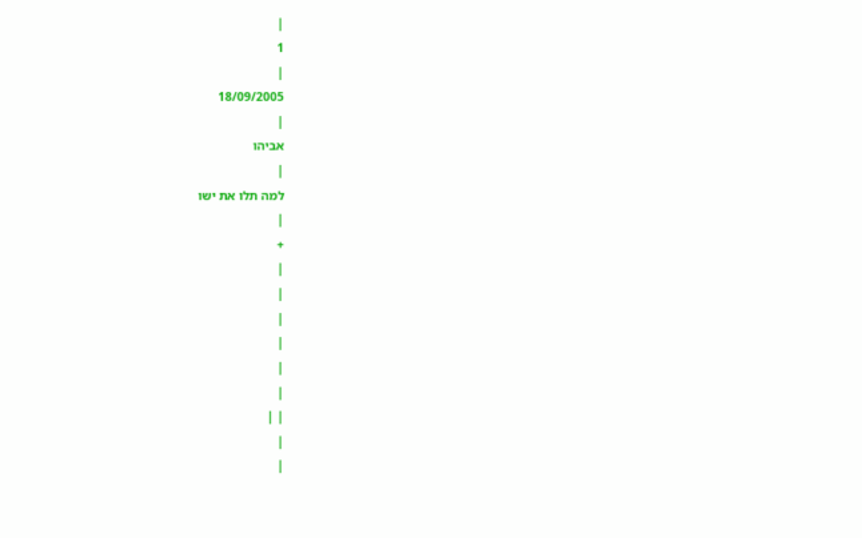|
1
|
18/09/2005
|
אביהו
|
למה תלו את ישו
|
+
|
|
|
|
|
|
| |
|
|